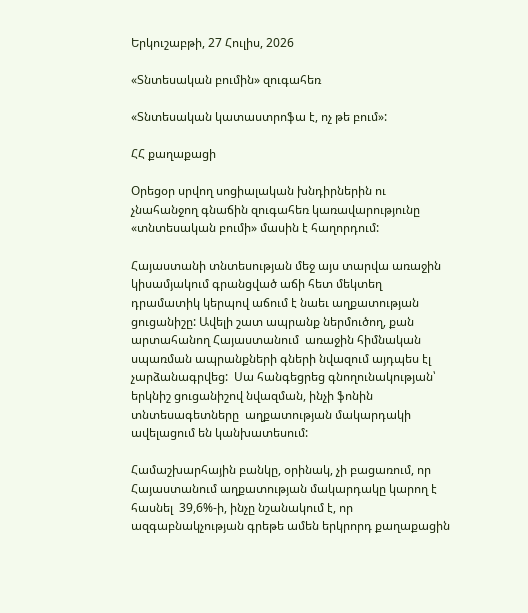Երկուշաբթի, 27 Հուլիս, 2026

«Տնտեսական բումին» զուգահեռ

«Տնտեսական կատաստրոֆա է, ոչ թե բում»:

ՀՀ քաղաքացի

Օրեցօր սրվող սոցիալական խնդիրներին ու չնահանջող գնաճին զուգահեռ կառավարությունը «տնտեսական բումի» մասին է հաղորդում:

Հայաստանի տնտեսության մեջ այս տարվա առաջին կիսամյակում գրանցված աճի հետ մեկտեղ դրամատիկ կերպով աճում է նաեւ աղքատության ցուցանիշը: Ավելի շատ ապրանք ներմուծող, քան արտահանող Հայաստանում  առաջին հիմնական սպառման ապրանքների գների նվազում այդպես էլ չարձանագրվեց:  Սա հանգեցրեց գնողունակության՝  երկնիշ ցուցանիշով նվազման, ինչի ֆոնին  տնտեսագետները  աղքատության մակարդակի ավելացում են կանխատեսում:

Համաշխարհային բանկը, օրինակ, չի բացառում, որ  Հայաստանում աղքատության մակարդակը կարող է հասնել  39,6%-ի, ինչը նշանակում է, որ ազգաբնակչության գրեթե ամեն երկրորդ քաղաքացին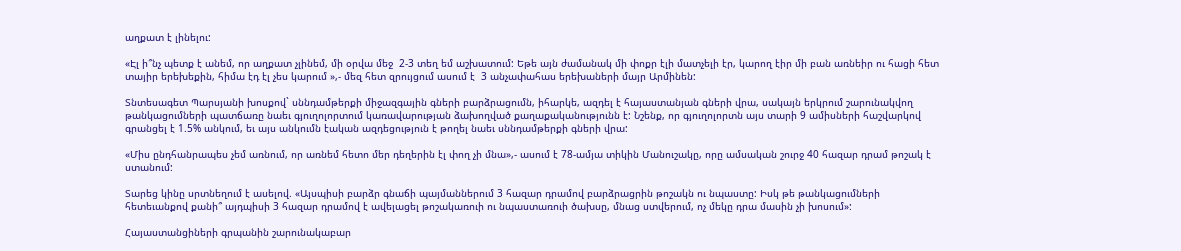աղքատ է լինելու:

«Էլ ի՞նչ պետք է անեմ, որ աղքատ չլինեմ, մի օրվա մեջ  2-3 տեղ եմ աշխատում: Եթե այն ժամանակ մի փոքր էլի մատչելի էր, կարող էիր մի բան առնեիր ու հացի հետ տայիր երեխեքին, հիմա էդ էլ չես կարում »,- մեզ հետ զրույցում ասում է  3 անչափահաս երեխաների մայր Արմինեն:

Տնտեսագետ Պարսյանի խոսքով` սննդամթերքի միջազգային գների բարձրացումն, իհարկե, ազդել է հայաստանյան գների վրա, սակայն երկրում շարունակվող թանկացումների պատճառը նաեւ գյուղոլորտում կառավարության ձախողված քաղաքականությունն է: Նշենք, որ գյուղոլորտն այս տարի 9 ամիսների հաշվարկով գրանցել է 1.5% անկում, եւ այս անկումն էական ազդեցություն է թողել նաեւ սննդամթերքի գների վրա:

«Միս ընդհանրապես չեմ առնում, որ առնեմ հետո մեր դեղերին էլ փող չի մնա»,- ասում է 78-ամյա տիկին Մանուշակը, որը ամսական շուրջ 40 հազար դրամ թոշակ է ստանում:

Տարեց կինը սրտնեղում է ասելով. «Այսպիսի բարձր գնաճի պայմաններում 3 հազար դրամով բարձրացրին թոշակն ու նպաստը: Իսկ թե թանկացումների հետեւանքով քանի՞ այդպիսի 3 հազար դրամով է ավելացել թոշակառուի ու նպաստառուի ծախսը, մնաց ստվերում, ոչ մեկը դրա մասին չի խոսում»:

Հայաստանցիների գրպանին շարունակաբար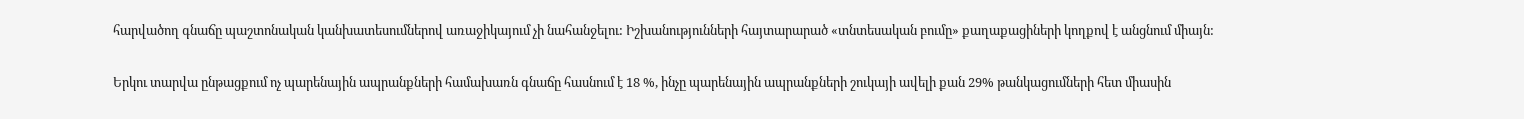հարվածող գնաճը պաշտոնական կանխատեսումներով առաջիկայում չի նահանջելու: Իշխանությունների հայտարարած «տնտեսական բումը» քաղաքացիների կողքով է անցնում միայն:

Երկու տարվա ընթացքում ոչ պարենային ապրանքների համախառն գնաճը հասնում է 18 %, ինչը պարենային ապրանքների շուկայի ավելի քան 29% թանկացումների հետ միասին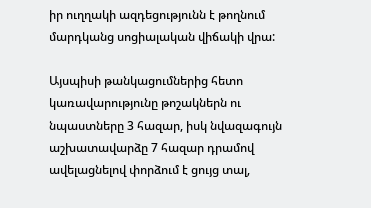իր ուղղակի ազդեցությունն է թողնում մարդկանց սոցիալական վիճակի վրա:

Այսպիսի թանկացումներից հետո կառավարությունը թոշակներն ու նպաստները 3 հազար, իսկ նվազագույն աշխատավարձը 7 հազար դրամով ավելացնելով փորձում է ցույց տալ,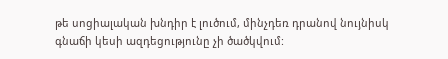թե սոցիալական խնդիր է լուծում, մինչդեռ դրանով նույնիսկ գնաճի կեսի ազդեցությունը չի ծածկվում: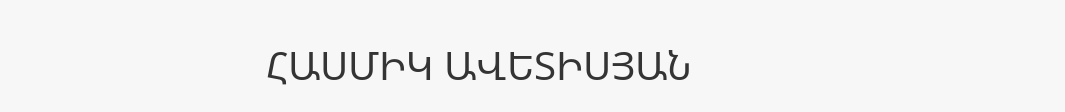ՀԱՍՄԻԿ ԱՎԵՏԻՍՅԱՆ